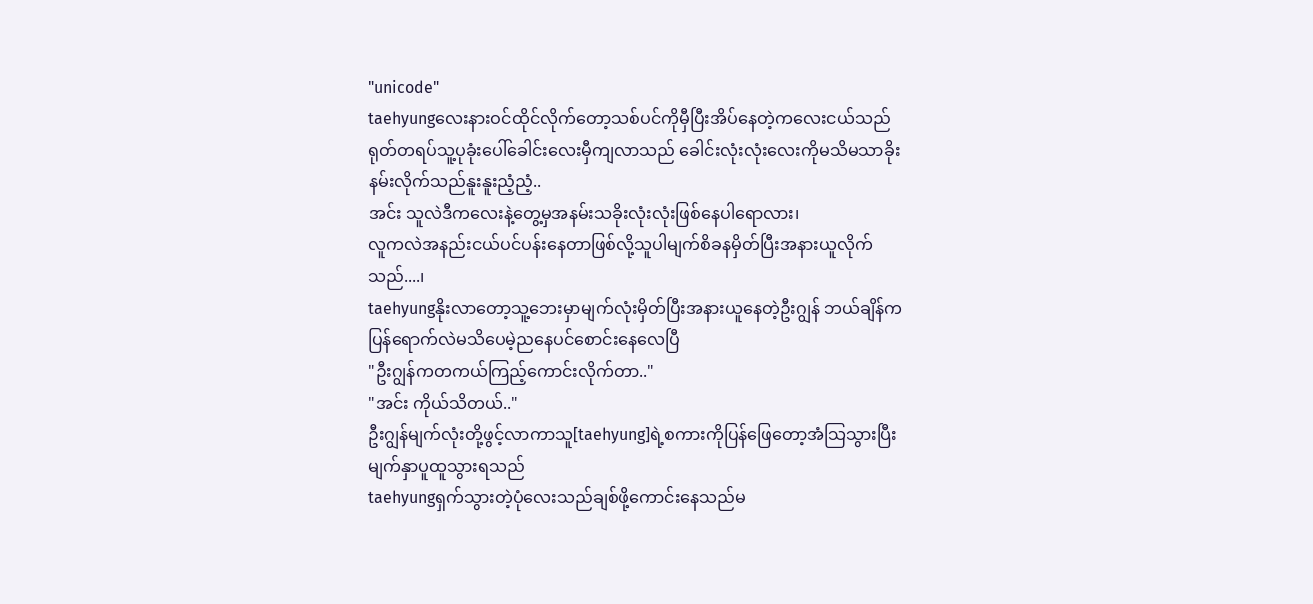"unicode"
taehyungလေးနားဝင်ထိုင်လိုက်တော့သစ်ပင်ကိုမှီပြီးအိပ်နေတဲ့ကလေးငယ်သည်ရုတ်တရပ်သူ့ပုခုံးပေါ်ခေါင်းလေးမှီကျလာသည် ခေါင်းလုံးလုံးလေးကိုမသိမသာခိုးနမ်းလိုက်သည်နူးနူးညံ့ညံ့..
အင်း သူလဲဒီကလေးနဲ့တွေ့မှအနမ်းသခိုးလုံးလုံးဖြစ်နေပါရောလား၊
လူကလဲအနည်းငယ်ပင်ပန်းနေတာဖြစ်လို့သူပါမျက်စိခနမှိတ်ပြီးအနားယူလိုက်သည်....၊
taehyungနိုးလာတော့သူ့ဘေးမှာမျက်လုံးမှိတ်ပြီးအနားယူနေတဲ့ဦးဂျွန် ဘယ်ချိန်ကပြန်ရောက်လဲမသိပေမဲ့ညနေပင်စောင်းနေလေပြီ
"ဦးဂျွန်ကတကယ်ကြည့်ကောင်းလိုက်တာ.."
"အင်း ကိုယ်သိတယ်.."
ဦးဂျွန်မျက်လုံးတို့ဖွင့်လာကာသူ[taehyung]ရဲ့စကားကိုပြန်ဖြေတော့အံသြသွားပြီးမျက်နှာပူထူသွားရသည်
taehyungရှက်သွားတဲ့ပုံလေးသည်ချစ်ဖို့ကောင်းနေသည်မ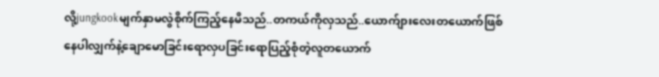လို့jungkookမျက်နှာမလွဲစိုက်ကြည့်နေမိသည်..တကယ်ကိုလှသည်..ယောက်ျားလေးတယောက်ဖြစ်နေပါလျှက်နဲ့ချောမောခြင်းရောလှပခြင်းရောပြည့်စုံတဲ့လူတယောက်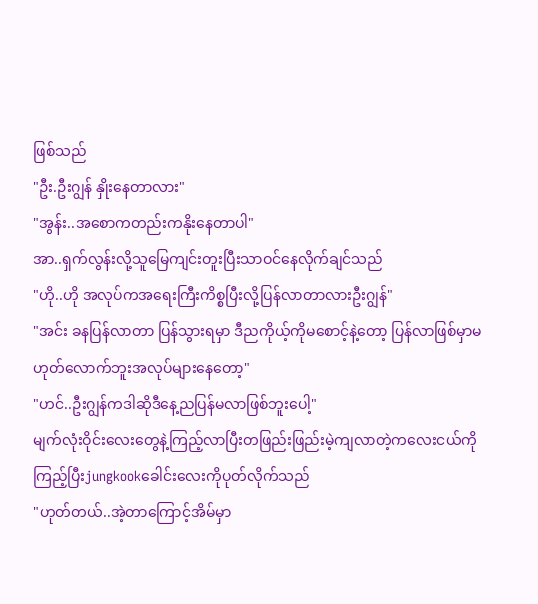ဖြစ်သည်
"ဦး.ဦးဂျွန် နှိုးနေတာလား"
"အွန်း..အစောကတည်းကနိုးနေတာပါ"
အာ..ရှက်လွန်းလို့သူမြေကျင်းတူးပြီးသာဝင်နေလိုက်ချင်သည်
"ဟို..ဟို အလုပ်ကအရေးကြီးကိစ္စပြီးလို့ပြန်လာတာလားဦးဂျွန်"
"အင်း ခနပြန်လာတာ ပြန်သွားရမှာ ဒီညကိုယ့်ကိုမစောင့်နဲ့တော့ ပြန်လာဖြစ်မှာမဟုတ်လောက်ဘူးအလုပ်များနေတော့"
"ဟင်..ဦးဂျွန်ကဒါဆိုဒီနေ့ညပြန်မလာဖြစ်ဘူးပေါ့"
မျက်လုံးဝိုင်းလေးတွေနဲ့ကြည့်လာပြီးတဖြည်းဖြည်းမဲ့ကျလာတဲ့ကလေးငယ်ကိုကြည့်ပြီးjungkookခေါင်းလေးကိုပုတ်လိုက်သည်
"ဟုတ်တယ်..အဲ့တာကြောင့်အိမ်မှာ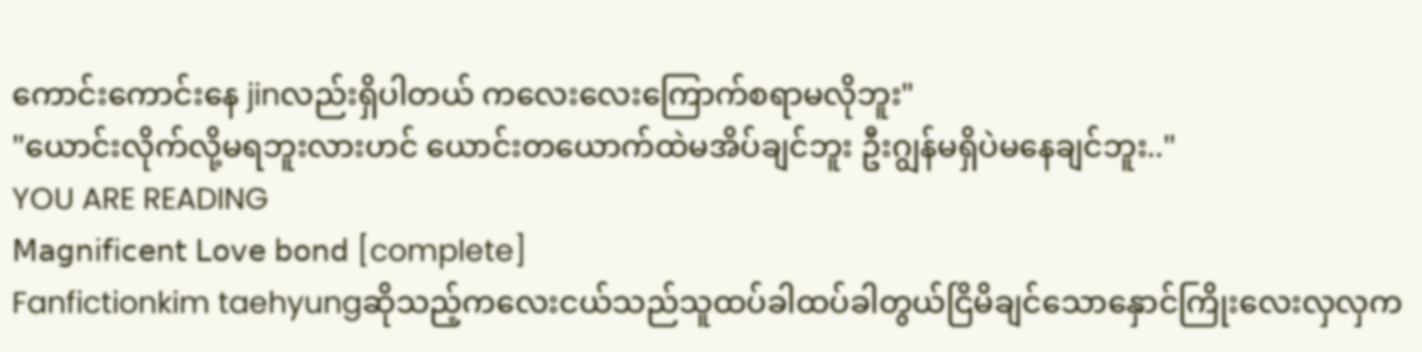ကောင်းကောင်းနေ jinလည်းရှိပါတယ် ကလေးလေးကြောက်စရာမလိုဘူး"
"ယောင်းလိုက်လို့မရဘူးလားဟင် ယောင်းတယောက်ထဲမအိပ်ချင်ဘူး ဦးဂျွန်မရှိပဲမနေချင်ဘူး.."
YOU ARE READING
𝖬𝖺𝗀𝗇𝗂𝖿𝗂𝖼𝖾𝗇𝗍 𝖫𝗈𝗏𝖾 𝖻𝗈𝗇𝖽 [complete]
Fanfictionkim taehyungဆိုသည့်ကလေးငယ်သည်သူထပ်ခါထပ်ခါတွယ်ငြိမိချင်သောနှောင်ကြိုးလေးလှလှက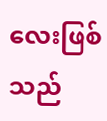လေးဖြစ်သည်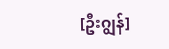[ဦးဂျွန်]